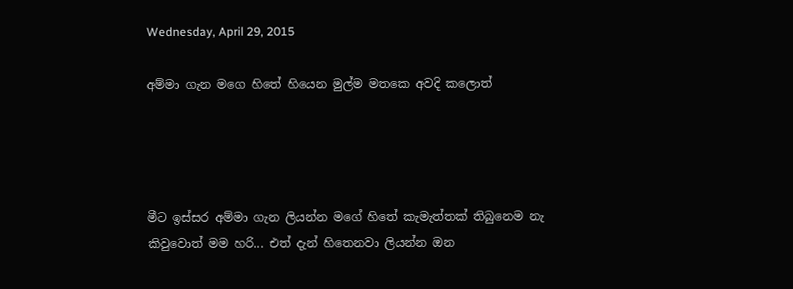Wednesday, April 29, 2015

අම්මා ගැන මගෙ හිතේ හියෙන මුල්ම මතකෙ අවදි කලොත්




මීට ඉස්සර අම්මා ගැන ලියන්න මගේ හිතේ කැමැත්තක් තිබුනෙම නැ කිවුවොත් මම හරි... එත් දැන් හිතෙනවා ලියන්න ඔන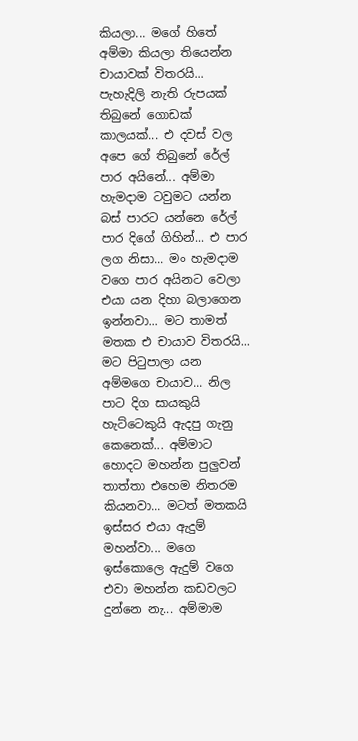කියලා... මගේ හිතේ අම්මා කියලා තියෙන්න චායාවක් විතරයි... පැහැදිලි නැති රුපයක් තිබුනේ ගොඩක් කාලයක්... එ දවස් වල අපෙ ගේ තිබුනේ රේල් පාර අයිනේ... අම්මා හැමදාම ටවුමට යන්න බස් පාරට යන්නෙ රේල් පාර දිගේ ගිහින්... එ පාර ලග නිසා... මං හැමදාම වගෙ පාර අයිනට වෙලා එයා යන දිහා බලාගෙන ඉන්නවා... මට තාමත් මතක එ චායාව විතරයි... මට පිටුපාලා යන අම්මගෙ චායාව... නිල පාට දිග සායකුයි හැට්ටෙකුයි ඇදපු ගැනු කෙනෙක්... අම්මාට හොදට මහන්න පුලුවන් තාත්තා එහෙම නිතරම කියනවා... මටත් මතකයි ඉස්සර එයා ඇදුම් මහන්වා... මගෙ ඉස්කොලෙ ඇදුම් වගෙ එවා මහන්න කඩවලට දුන්නෙ නැ... අම්මාම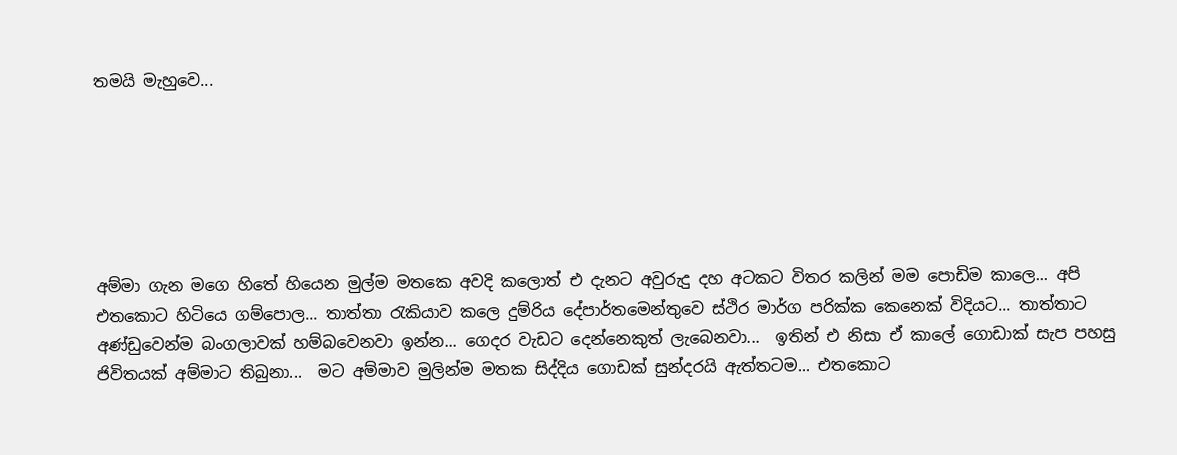තමයි මැහුවෙ...






අම්මා ගැන මගෙ හිතේ හියෙන මුල්ම මතකෙ අවදි කලොත් එ දැනට අවුරුදු දහ අටකට විතර කලින් මම පොඩිම කාලෙ... අපි එතකොට හිටියෙ ගම්පොල... තාත්තා රැකියාව කලෙ දුම්රිය දේපාර්තමෙන්තුවෙ ස්ථිර මාර්ග පරික්ක කෙනෙක් විදියට... තාත්තාට අණ්ඩුවෙන්ම බංගලාවක් හම්බවෙනවා ඉන්න... ගෙදර වැඩට දෙන්නෙකුත් ලැබෙනවා...  ඉතින් එ නිසා ඒ කාලේ ගොඩාක් සැප පහසු ජිවිතයක් අම්මාට තිබුනා...  මට අම්මාව මුලින්ම මතක සිද්දිය ගොඩක් සුන්දරයි ඇත්තටම... එතකොට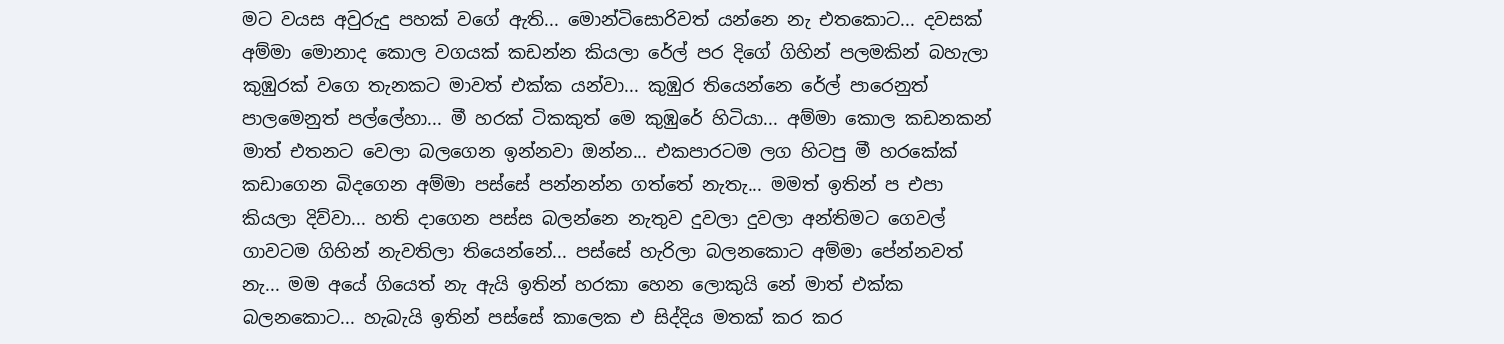මට වයස අවුරුදු පහක් වගේ ඇති... මොන්ටිසොරිවත් යන්නෙ නැ එතකොට... දවසක් අම්මා මොනාද කොල වගයක් කඩන්න කියලා රේල් පර දිගේ ගිහින් පලමකින් බහැලා කුඹුරක් වගෙ තැනකට මාවත් එක්ක යන්වා... කුඹුර තියෙන්නෙ රේල් පාරෙනුත් පාලමෙනුත් පල්ලේහා... මී හරක් ටිකකුත් මෙ කුඹුරේ හිටියා... අම්මා කොල කඩනකන් මාත් එතනට වෙලා බලගෙන ඉන්නවා ඔන්න... එකපාරටම ලග හිටපු මී හරකේක් කඩාගෙන බිදගෙන අම්මා පස්සේ පන්නන්න ගත්තේ නැතැ... මමත් ඉතින් ප එපා කියලා දිව්වා... හති දාගෙන පස්ස බලන්නෙ නැතුව දුවලා දුවලා අන්තිමට ගෙවල් ගාවටම ගිහින් නැවතිලා තියෙන්නේ... පස්සේ හැරිලා බලනකොට අම්මා පේන්නවත් නැ... මම අයේ ගියෙත් නැ ඇයි ඉතින් හරකා හෙන ලොකුයි නේ මාත් එක්ක බලනකොට... හැබැයි ඉතින් පස්සේ කාලෙක එ සිද්දිය මතක් කර කර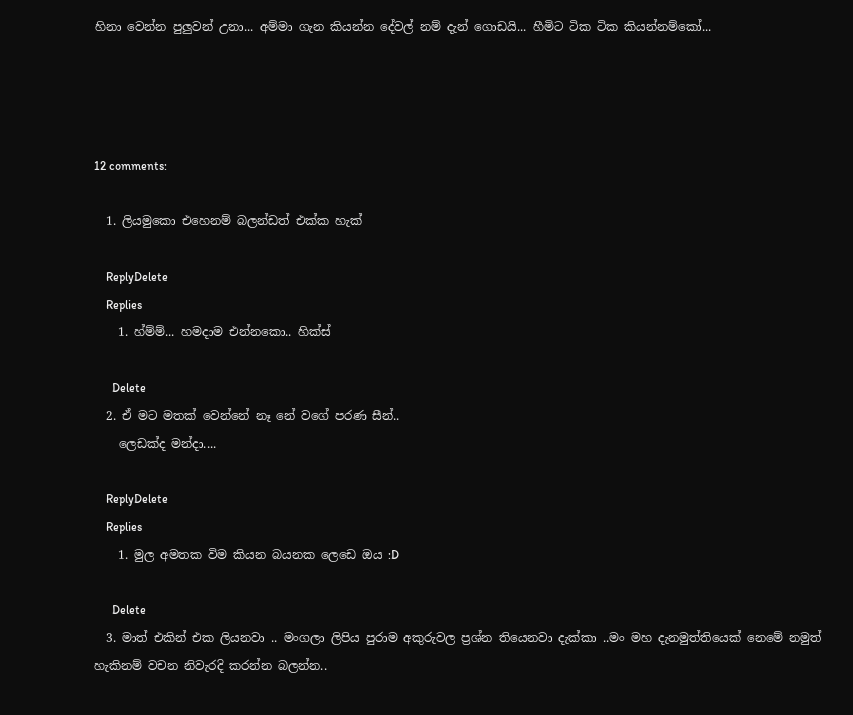හිනා වෙන්න පුලුවන් උනා... අම්මා ගැන කියන්න දේවල් නම් දැන් ගොඩයි... හීමිට ටික ටික කියන්නම්කෝ...




12 comments:

  1. ලියමුකො එහෙනම් බලන්ඩත් එක්ක හැක්

    ReplyDelete
    Replies
    1. හ්ම්ම්... හමදාම එන්නකො.. හික්ස්

      Delete
  2. ඒ මට මතක් වෙන්නේ නෑ නේ වගේ පරණ සීන්..
    ලෙඩක්ද මන්ද‍ා....

    ReplyDelete
    Replies
    1. මුල අමතක විම කියන බයනක ලෙඩෙ ඔය :D

      Delete
  3. මාත් එකින් එක ලියනවා .. මංගලා ලිපිය පුරාම අකුරුවල ප්‍රශ්න තියෙනවා දැක්කා ..මං මහ දැනමුත්තියෙක් නෙමේ නමුත් හැකිනම් වචන නිවැරදි කරන්න බලන්න..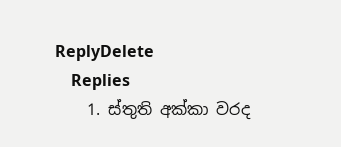ReplyDelete
    Replies
    1. ස්තුති අක්කා වරද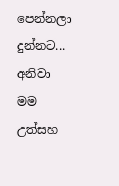පෙන්නලා දුන්නට... අනිවා මම උත්සහ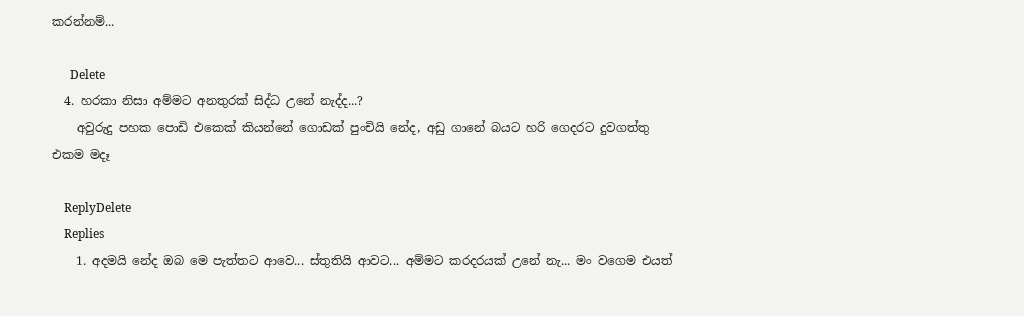කරන්නම්...

      Delete
  4. හරකා නිසා අම්මට අනතුරක් සිද්ධ උනේ නැද්ද...?
    අවුරුදු පහක පොඩි එකෙක් කියන්නේ ගොඩක් පුංචියි නේද, අඩු ගානේ බයට හරි ගෙදරට දුවගත්තු එකම මදෑ

    ReplyDelete
    Replies
    1. අදමයි නේද ඔබ මෙ පැත්තට ආවෙ... ස්තුතියි ආවට... අම්මට කරදරයක් උනේ නැ... මං වගෙම එයත්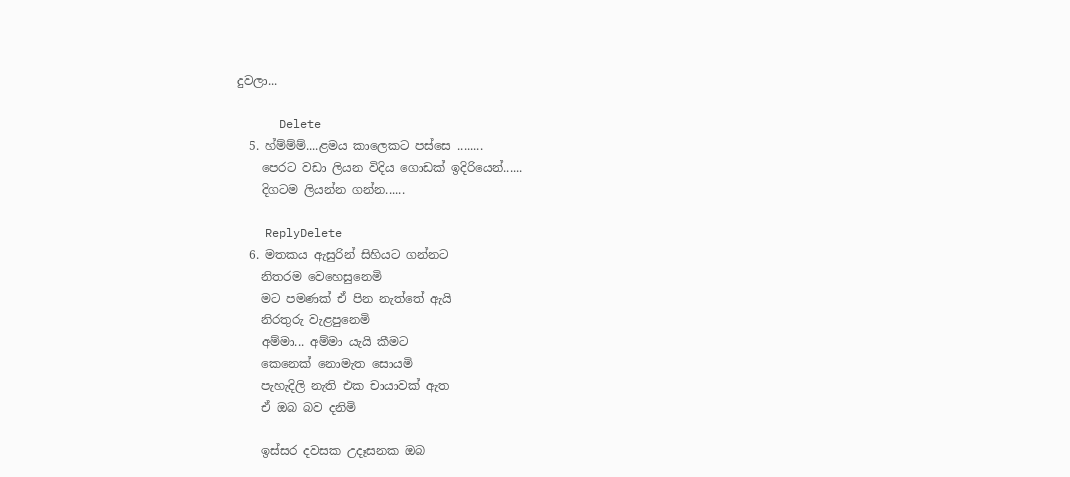දුවලා...

      Delete
  5. හ්ම්ම්ම්....ළමය කාලෙකට පස්සෙ ........
    පෙරට වඩා ලියන විදිය ගොඩක් ඉදිරියෙන්......
    දිගටම ලියන්න ගන්න......

    ReplyDelete
  6. මතකය ඇසුරින් සිහියට ගන්නට
    නිතරම වෙහෙසුනෙමි
    මට පමණක් ඒ පින නැත්තේ ඇයි
    නිරතුරු වැළපුනෙමි
    අම්මා... අම්මා යැයි කීමට
    කෙනෙක් නොමැත සොයමි
    පැහැදිලි නැති එක චායාවක් ඇත
    ඒ ඔබ බව දනිමි

    ඉස්සර දවසක උදෑසනක ඔබ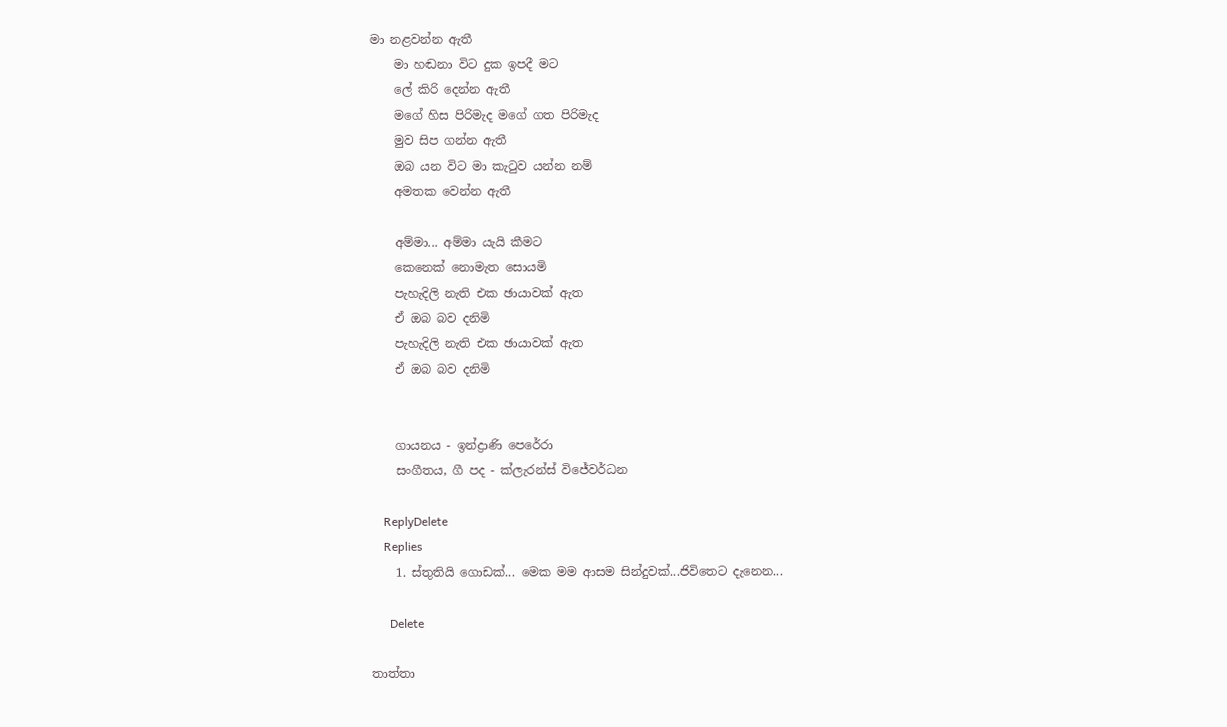මා නළවන්න ඇතී
    මා හඬනා විට දුක ඉපදී මට
    ලේ කිරි දෙන්න ඇතී
    මගේ හිස පිරිමැද මගේ ගත පිරිමැද
    මුව සිප ගන්න ඇතී
    ඔබ යන විට මා කැටුව යන්න නම්
    අමතක වෙන්න ඇතී

    අම්මා... අම්මා යැයි කීමට
    කෙනෙක් නොමැත සොයමි
    පැහැදිලි නැති එක ඡායාවක් ඇත
    ඒ ඔබ බව දනිමි
    පැහැදිලි නැති එක ඡායාවක් ඇත
    ඒ ඔබ බව දනිමි


    ගායනය - ඉන්ද්‍රාණි පෙරේරා
    සංගීතය, ගී පද - ක්ලැරන්ස් විජේවර්ධන

    ReplyDelete
    Replies
    1. ස්තුතියි ගොඩක්... මෙක මම ආසම සින්දුවක්...ජිවිතෙට දැනෙන...

      Delete

තාත්තා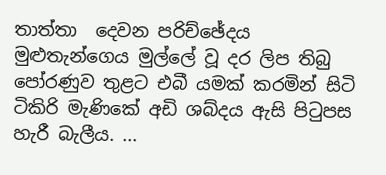තාත්තා  දෙවන පරිච්ඡේදය   මුළුතැන්ගෙය මුල්ලේ වූ දර ලිප තිබු පෝරණුව තුළට එබී යමක් කරමින් සිටි ටිකිරි මැණිකේ අඩි ශබ්දය ඇසි පිටුපස හැරී බැලීය. ...